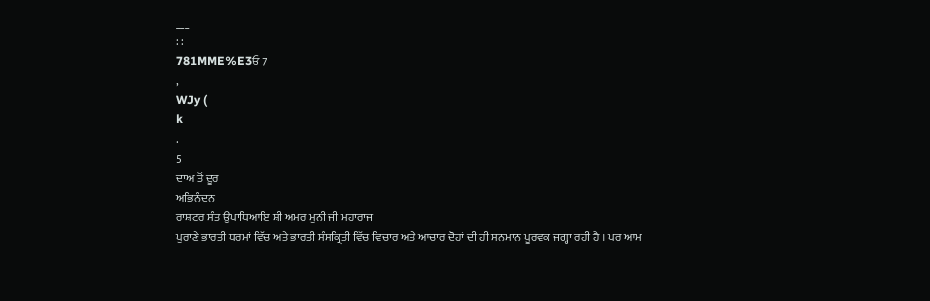___
: :
781MME%E3ਓ 7
,
WJy (
k
.
5
ਦਾਅ ਤੋਂ ਦੂਰ
ਅਭਿਨੰਦਨ
ਰਾਸ਼ਟਰ ਸੰਤ ਉਪਾਧਿਆਇ ਸ਼ੀ ਅਮਰ ਮੁਨੀ ਜੀ ਮਹਾਰਾਜ
ਪੁਰਾਣੇ ਭਾਰਤੀ ਧਰਮਾਂ ਵਿੱਚ ਅਤੇ ਭਾਰਤੀ ਸੰਸਕ੍ਰਿਤੀ ਵਿੱਚ ਵਿਚਾਰ ਅਤੇ ਆਚਾਰ ਦੋਹਾਂ ਦੀ ਹੀ ਸਨਮਾਨ ਪੂਰਵਕ ਜਗ੍ਹਾ ਰਹੀ ਹੈ । ਪਰ ਆਮ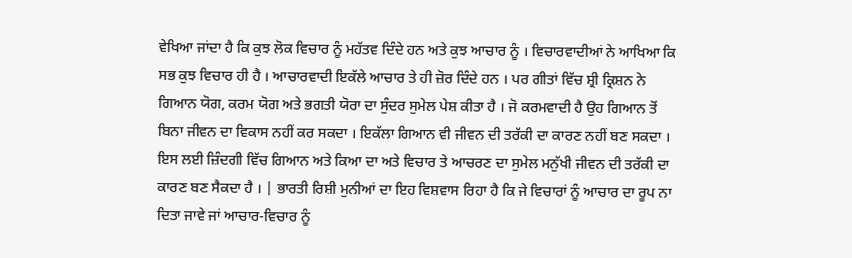ਵੇਖਿਆ ਜਾਂਦਾ ਹੈ ਕਿ ਕੁਝ ਲੋਕ ਵਿਚਾਰ ਨੂੰ ਮਹੱਤਵ ਦਿੰਦੇ ਹਨ ਅਤੇ ਕੁਝ ਆਚਾਰ ਨੂੰ । ਵਿਚਾਰਵਾਦੀਆਂ ਨੇ ਆਖਿਆ ਕਿ ਸਭ ਕੁਝ ਵਿਚਾਰ ਹੀ ਹੈ । ਆਚਾਰਵਾਦੀ ਇਕੱਲੇ ਆਚਾਰ ਤੇ ਹੀ ਜ਼ੋਰ ਦਿੰਦੇ ਹਨ । ਪਰ ਗੀਤਾਂ ਵਿੱਚ ਸ਼੍ਰੀ ਕ੍ਰਿਸ਼ਨ ਨੇ ਗਿਆਨ ਯੋਗ, ਕਰਮ ਯੋਗ ਅਤੇ ਭਗਤੀ ਯੋਰਾ ਦਾ ਸੁੰਦਰ ਸੁਮੇਲ ਪੇਸ਼ ਕੀਤਾ ਹੈ । ਜੋ ਕਰਮਵਾਦੀ ਹੈ ਉਹ ਗਿਆਨ ਤੋਂ ਬਿਨਾ ਜੀਵਨ ਦਾ ਵਿਕਾਸ ਨਹੀਂ ਕਰ ਸਕਦਾ । ਇਕੱਲਾ ਗਿਆਨ ਵੀ ਜੀਵਨ ਦੀ ਤਰੱਕੀ ਦਾ ਕਾਰਣ ਨਹੀਂ ਬਣ ਸਕਦਾ । ਇਸ ਲਈ ਜ਼ਿੰਦਗੀ ਵਿੱਚ ਗਿਆਨ ਅਤੇ ਕਿਆ ਦਾ ਅਤੇ ਵਿਚਾਰ ਤੇ ਆਚਰਣ ਦਾ ਸੁਮੇਲ ਮਨੁੱਖੀ ਜੀਵਨ ਦੀ ਤਰੱਕੀ ਦਾ ਕਾਰਣ ਬਣ ਸੈਕਦਾ ਹੈ । | ਭਾਰਤੀ ਰਿਸ਼ੀ ਮੁਨੀਆਂ ਦਾ ਇਹ ਵਿਸ਼ਵਾਸ ਰਿਹਾ ਹੈ ਕਿ ਜੇ ਵਿਚਾਰਾਂ ਨੂੰ ਆਚਾਰ ਦਾ ਰੂਪ ਨਾ ਦਿਤਾ ਜਾਵੇ ਜਾਂ ਆਚਾਰ-ਵਿਚਾਰ ਨੂੰ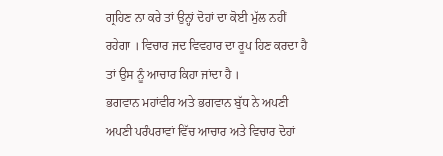ਗ੍ਰਹਿਣ ਨਾ ਕਰੇ ਤਾਂ ਉਨ੍ਹਾਂ ਦੋਹਾਂ ਦਾ ਕੋਈ ਮੁੱਲ ਨਹੀਂ ਰਹੇਗਾ । ਵਿਚਾਰ ਜਦ ਵਿਵਹਾਰ ਦਾ ਰੂਪ ਹਿਣ ਕਰਦਾ ਹੈ ਤਾਂ ਉਸ ਨੂੰ ਆਚਾਰ ਕਿਹਾ ਜਾਂਦਾ ਹੈ ।
ਭਗਵਾਨ ਮਹਾਂਵੀਰ ਅਤੇ ਭਗਵਾਨ ਬੁੱਧ ਨੇ ਅਪਣੀ ਅਪਣੀ ਪਰੰਪਰਾਵਾਂ ਵਿੱਚ ਆਚਾਰ ਅਤੇ ਵਿਚਾਰ ਦੋਹਾਂ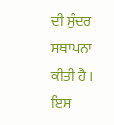ਦੀ ਸੁੰਦਰ ਸਥਾਪਨਾ ਕੀਤੀ ਹੈ । ਇਸ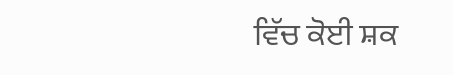ਵਿੱਚ ਕੋਈ ਸ਼ਕ